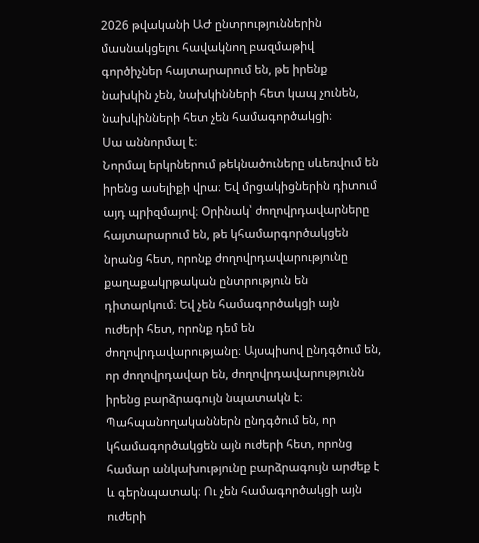2026 թվականի ԱԺ ընտրություններին մասնակցելու հավակնող բազմաթիվ գործիչներ հայտարարում են, թե իրենք նախկին չեն, նախկինների հետ կապ չունեն, նախկինների հետ չեն համագործակցի։
Սա աննորմալ է։
Նորմալ երկրներում թեկնածուները սևեռվում են իրենց ասելիքի վրա։ Եվ մրցակիցներին դիտում այդ պրիզմայով։ Օրինակ՝ ժողովրդավարները հայտարարում են, թե կհամարգործակցեն նրանց հետ, որոնք ժողովրդավարությունը քաղաքակրթական ընտրություն են դիտարկում։ Եվ չեն համագործակցի այն ուժերի հետ, որոնք դեմ են ժողովրդավարությանը։ Այսպիսով ընդգծում են, որ ժողովրդավար են, ժողովրդավարությունն իրենց բարձրագույն նպատակն է։
Պահպանողականներն ընդգծում են, որ կհամագործակցեն այն ուժերի հետ, որոնց համար անկախությունը բարձրագույն արժեք է և գերնպատակ։ Ու չեն համագործակցի այն ուժերի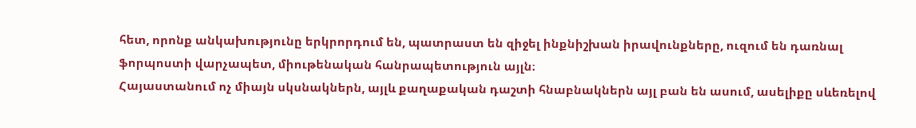հետ, որոնք անկախությունը երկրորդում են, պատրաստ են զիջել ինքնիշխան իրավունքները, ուզում են դառնալ ֆորպոստի վարչապետ, միութենական հանրապետություն այլն։
Հայաստանում ոչ միայն սկսնակներն, այլև քաղաքական դաշտի հնաբնակներն այլ բան են ասում, ասելիքը սևեռելով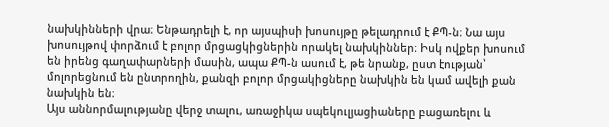նախկինների վրա։ Ենթադրելի է, որ այսպիսի խոսույթը թելադրում է ՔՊ-ն։ Նա այս խոսույթով փորձում է բոլոր մրցացկիցներին որակել նախկիններ։ Իսկ ովքեր խոսում են իրենց գաղափարների մասին, ապա ՔՊ-ն ասում է, թե նրանք, ըստ էության՝ մոլորեցնում են ընտրողին, քանզի բոլոր մրցակիցները նախկին են կամ ավելի քան նախկին են։
Այս աննորմալությանը վերջ տալու, առաջիկա սպեկուլյացիաները բացառելու և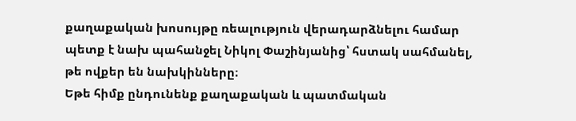քաղաքական խոսույթը ռեալություն վերադարձնելու համար պետք է նախ պահանջել Նիկոլ Փաշինյանից՝ հստակ սահմանել, թե ովքեր են նախկինները։
Եթե հիմք ընդունենք քաղաքական և պատմական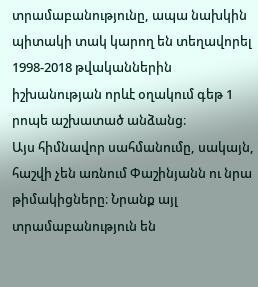տրամաբանությունը, ապա նախկին պիտակի տակ կարող են տեղավորել 1998-2018 թվականներին իշխանության որևէ օղակում գեթ 1 րոպե աշխատած անձանց։
Այս հիմնավոր սահմանումը, սակայն, հաշվի չեն առնում Փաշինյանն ու նրա թիմակիցները։ Նրանք այլ տրամաբանություն են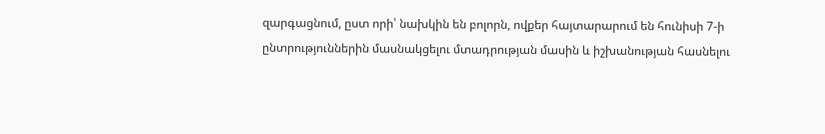զարգացնում, ըստ որի՝ նախկին են բոլորն, ովքեր հայտարարում են հունիսի 7-ի ընտրություններին մասնակցելու մտադրության մասին և իշխանության հասնելու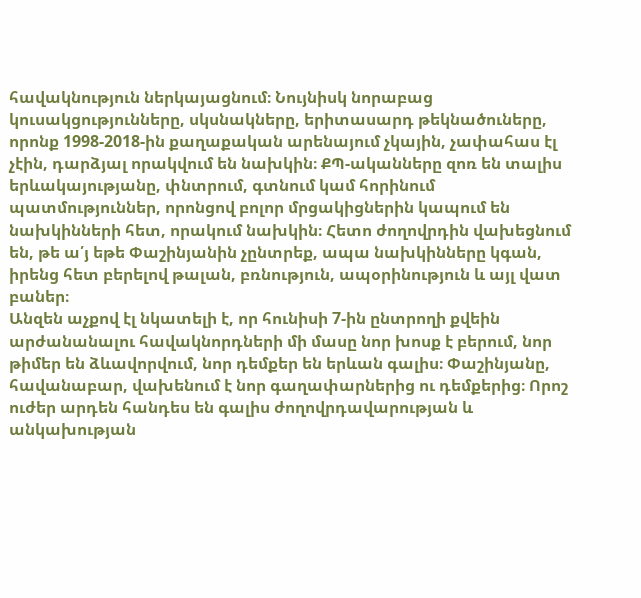հավակնություն ներկայացնում։ Նույնիսկ նորաբաց կուսակցությունները, սկսնակները, երիտասարդ թեկնածուները, որոնք 1998-2018-ին քաղաքական արենայում չկային, չափահաս էլ չէին, դարձյալ որակվում են նախկին։ ՔՊ-ականները զոռ են տալիս երևակայությանը, փնտրում, գտնում կամ հորինում պատմություններ, որոնցով բոլոր մրցակիցներին կապում են նախկինների հետ, որակում նախկին։ Հետո ժողովրդին վախեցնում են, թե ա՛յ եթե Փաշինյանին չընտրեք, ապա նախկինները կգան, իրենց հետ բերելով թալան, բռնություն, ապօրինություն և այլ վատ բաներ։
Անզեն աչքով էլ նկատելի է, որ հունիսի 7-ին ընտրողի քվեին արժանանալու հավակնորդների մի մասը նոր խոսք է բերում, նոր թիմեր են ձևավորվում, նոր դեմքեր են երևան գալիս։ Փաշինյանը, հավանաբար, վախենում է նոր գաղափարներից ու դեմքերից։ Որոշ ուժեր արդեն հանդես են գալիս ժողովրդավարության և անկախության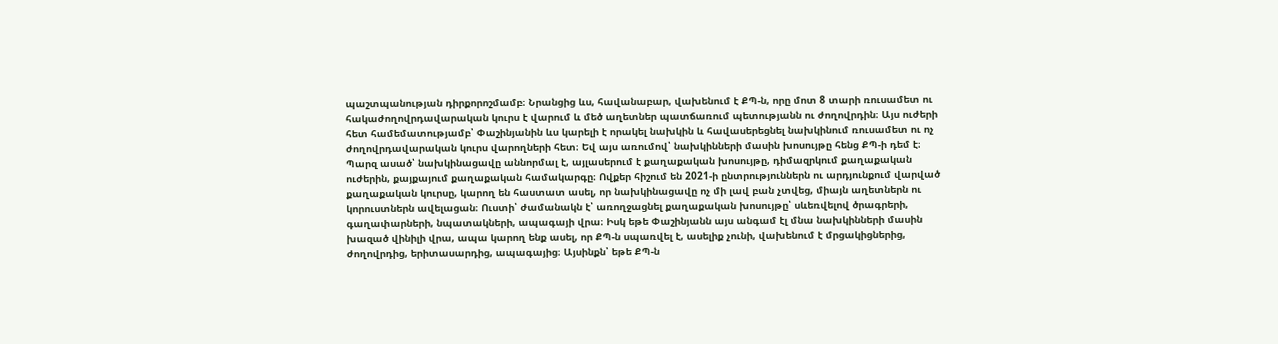պաշտպանության դիրքորոշմամբ։ Նրանցից ևս, հավանաբար, վախենում է ՔՊ-ն, որը մոտ 8 տարի ռուսամետ ու հակաժողովրդավարական կուրս է վարում և մեծ աղետներ պատճառում պետությանն ու ժողովրդին։ Այս ուժերի հետ համեմատությամբ՝ Փաշինյանին ևս կարելի է որակել նախկին և հավասերեցնել նախկինում ռուսամետ ու ոչ ժողովրդավարական կուրս վարողների հետ։ Եվ այս առումով՝ նախկինների մասին խոսույթը հենց ՔՊ-ի դեմ է։
Պարզ ասած՝ նախկինացավը աննորմալ է, այլասերում է քաղաքական խոսույթը, դիմազրկում քաղաքական ուժերին, քայքայում քաղաքական համակարգը։ Ովքեր հիշում են 2021-ի ընտրություններն ու արդյունքում վարված քաղաքական կուրսը, կարող են հաստատ ասել, որ նախկինացավը ոչ մի լավ բան չտվեց, միայն աղետներն ու կորուստներն ավելացան։ Ուստի՝ ժամանակն է՝ առողջացնել քաղաքական խոսույթը՝ սևեռվելով ծրագրերի, գաղափարների, նպատակների, ապագայի վրա։ Իսկ եթե Փաշինյանն այս անգամ էլ մնա նախկինների մասին խազած վինիլի վրա, ապա կարող ենք ասել, որ ՔՊ-ն սպառվել է, ասելիք չունի, վախենում է մրցակիցներից, ժողովրդից, երիտասարդից, ապագայից։ Այսինքն՝ եթե ՔՊ-ն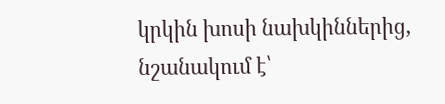կրկին խոսի նախկիններից, նշանակում է՝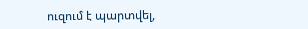ուզում է պարտվել,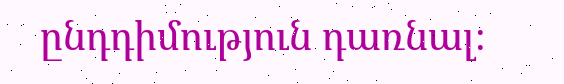ընդդիմություն դառնալ։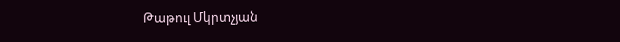Թաթուլ Մկրտչյան